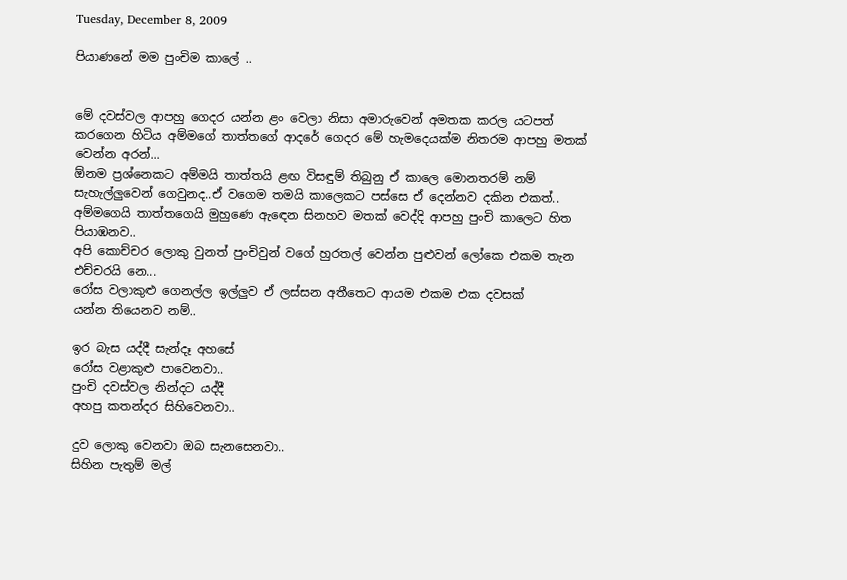Tuesday, December 8, 2009

පියාණනේ මම පුංචිම කාලේ ..


මේ දවස්වල ආපහු ගෙදර යන්න ළං වෙලා නිසා අමාරුවෙන් අමතක කරල යටපත් කරගෙන හිටිය අම්මගේ තාත්තගේ ආදරේ ගෙදර මේ හැමදෙයක්ම නිතරම ආපහු මතක් වෙන්න අරන්...
ඕනම ප්‍රශ්නෙකට අම්මයි තාත්තයි ළඟ විසඳුම් තිබුනු ඒ කාලෙ මොනතරම් නම් සැහැල්ලුවෙන් ගෙවුනද..ඒ වගෙම තමයි කාලෙකට පස්සෙ ඒ දෙන්නව දකින එකත්.. අම්මගෙයි තාත්තගෙයි මුහුණෙ ඇ‍ඳෙන සිනහව මතක් වෙද්දි ආපහු පුංචි කාලෙට හිත පියාඹනව..
අපි කොච්චර ලොකු වුනත් පුංචිවුන් වගේ හුරතල් වෙන්න පුළුවන් ලෝකෙ එකම තැන
එච්චරයි නෙ...
රෝස වලාකුළු ගෙනල්ල ඉල්ලුව ඒ ලස්සන අතීතෙට ආයම එකම එක දවසක්
යන්න තියෙනව නම්..

ඉර බැස යද්දී සැන්දෑ අහසේ
රෝස වළාකුළු පාවෙනවා..
පුංචි දවස්වල නින්දට යද්දී
අහපු කතන්දර සිහිවෙනවා..

දුව ලොකු වෙනවා ඔබ සැනසෙනවා..
සිහින පැතුම් මල්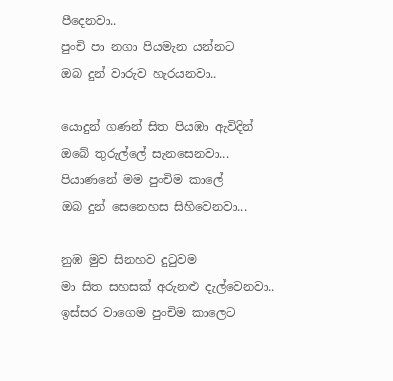පීදෙනවා..
පුංචි පා නගා පියමැන යන්නට
ඔබ දුන් වාරුව හැරයනවා..

යොදුන් ගණන් සිත පියඹා ඇවිදින්
ඔබේ තුරුල්ලේ සැනසෙනවා...
පියාණනේ මම පුංචිම කාලේ
ඔබ දුන් සෙනෙහස සිහිවෙනවා...

නුඹ මුව සිනහව දු‍ටුවම
මා සිත සහසක් අරුනළු දැල්වෙනවා..
ඉස්සර වාගෙම පුංචිම කාලෙට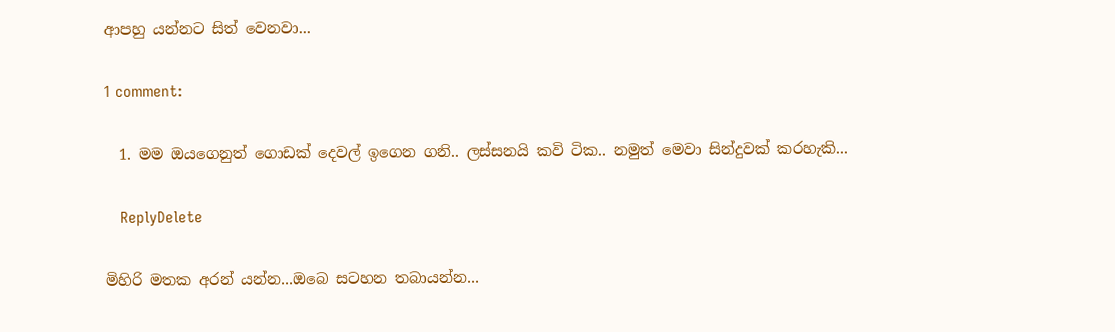ආපහු යන්නට සිත් වෙනවා...

1 comment:

  1. මම ඔයගෙනුත් ගොඩක් දෙවල් ඉගෙන ගනි.. ලස්සනයි කවි ටික.. නමුත් මෙවා සින්දුවක් කරහැකි...

    ReplyDelete

මිහිරි මතක අරන් යන්න...ඔබෙ සටහන තබායන්න...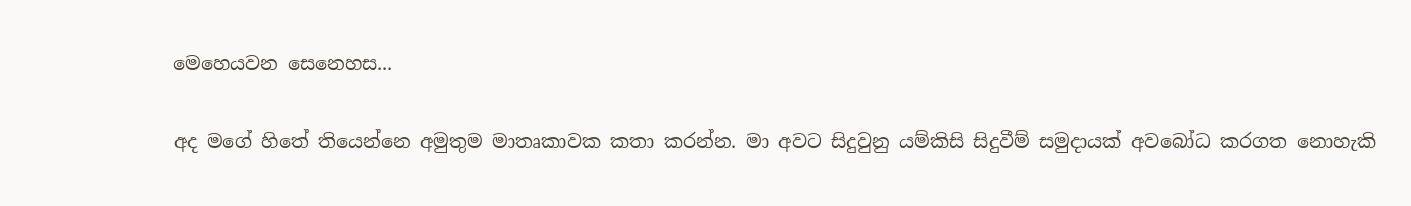මෙහෙයවන සෙනෙහස...

අද මගේ හිතේ තියෙන්නෙ අමුතුම මාතෘකාවක කතා කරන්න. මා අවට සිදුවුනු යම්කිසි සිදුවීම් සමුදායක් අවබෝධ කරගත නොහැකි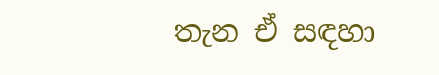තැන ඒ සඳහා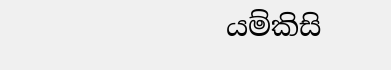යම්කිසි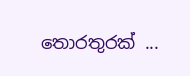තොරතුරක් ...